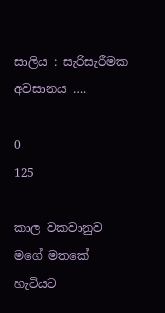සාලිය : සැරිසැරීමක අවසානය ….

0
125

කාල වකවානුව මගේ මතකේ හැටියට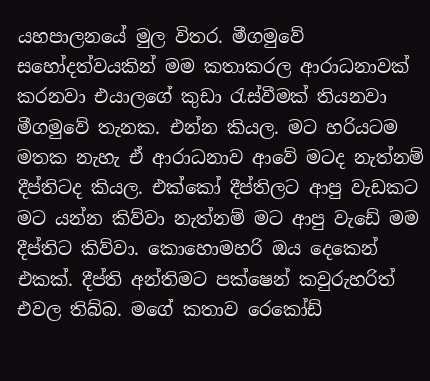යහපාලනයේ මුල විතර. මීගමුවේ සහෝදත්වයකින් මම කතාකරල ආරාධනාවක් කරනවා එයාලගේ කුඩා රැස්වීමක් තියනවා මීගමුවේ තැනක. එන්න කියල. මට හරියටම මතක නැහැ ඒ ආරාධනාව ආවේ මටද නැත්නම් දීප්තිටද කියල. එක්කෝ දීප්තිලට ආපු වැඩකට මට යන්න කිව්වා නැත්නම් මට ආපු වැඩේ මම දීප්තිට කිව්වා. කොහොමහරි ඔය දෙකෙන් එකක්. දීප්ති අන්තිමට පක්ෂෙන් කවුරුහරිත් එවල තිබ්බ. මගේ කතාව රෙකෝඩ්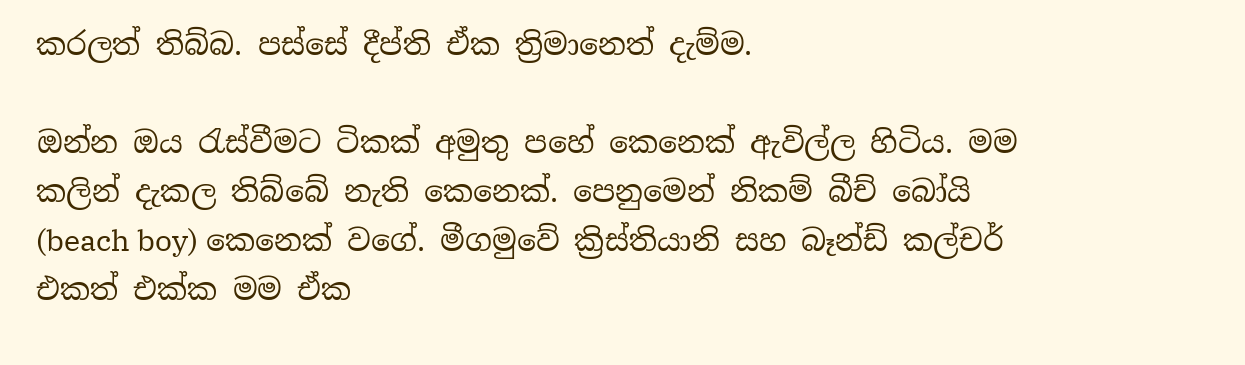කරලත් තිබ්බ. පස්සේ දීප්ති ඒක ත්‍රිමානෙත් දැම්ම.

ඔන්න ඔය රැස්වීමට ටිකක් අමුතු පහේ කෙනෙක් ඇවිල්ල හිටිය. මම කලින් දැකල තිබ්බේ නැති කෙනෙක්. පෙනුමෙන් නිකම් බීච් බෝයි (beach boy) කෙනෙක් වගේ. මීගමුවේ ක්‍රිස්තියානි සහ බෑන්ඩ් කල්චර් එකත් එක්ක මම ඒක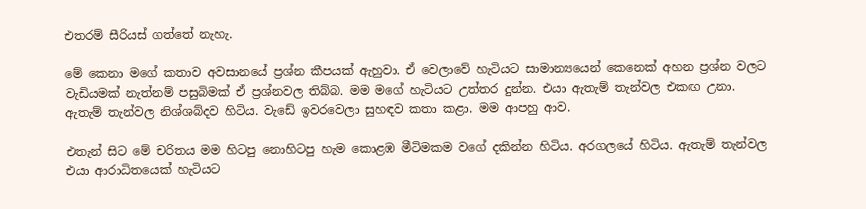එතරම් සීරියස් ගත්තේ නැහැ.

මේ කෙනා මගේ කතාව අවසානයේ ප්‍රශ්න කීපයක් ඇහුවා. ඒ වෙලාවේ හැටියට සාමාන්‍යයෙන් කෙනෙක් අහන ප්‍රශ්න වලට වැඩියමක් නැත්නම් පසුබිමක් ඒ ප්‍රශ්නවල තිබ්බ. මම මගේ හැටියට උත්තර දුන්න. එයා ඇතැම් තැන්වල එකඟ උනා. ඇතැම් තැන්වල නිශ්ශබ්දව හිටිය. වැඩේ ඉවරවෙලා සුහඳව කතා කළා. මම ආපහු ආව.

එතැන් සිට මේ චරිතය මම හිටපු නොහිටපු හැම කොළඹ මීටිමකම වගේ දකින්න හිටිය. අරගලයේ හිටිය. ඇතැම් තැන්වල එයා ආරාධිතයෙක් හැටියට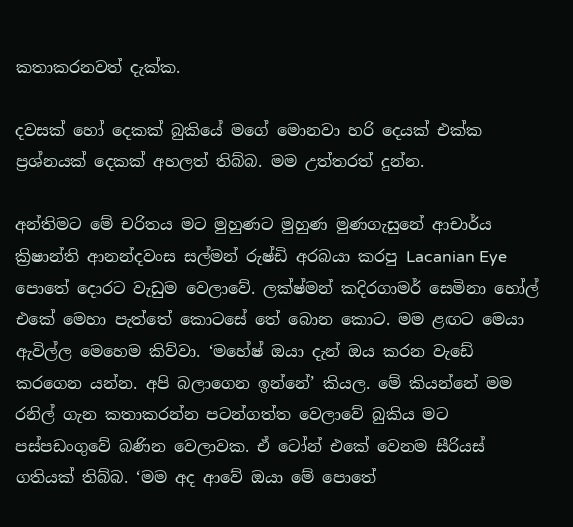කතාකරනවත් දැක්ක.

දවසක් හෝ දෙකක් බුකියේ මගේ මොනවා හරි දෙයක් එක්ක ප්‍රශ්නයක් දෙකක් අහලත් තිබ්බ. මම උත්තරත් දුන්න.

අන්තිමට මේ චරිතය මට මුහුණට මුහුණ මුණගැසුනේ ආචාර්ය ක්‍රිෂාන්ති ආනන්දවංස සල්මන් රුෂ්ඩි අරබයා කරපු Lacanian Eye පොතේ දොරට වැඩුම වෙලාවේ. ලක්ෂ්මන් කදිරගාමර් සෙමිනා හෝල් එකේ මෙහා පැත්තේ කොටසේ තේ බොන කොට. මම ළඟට මෙයා ඇවිල්ල මෙහෙම කිව්වා. ‘මහේෂ් ඔයා දැන් ඔය කරන වැඩේ කරගෙන යන්න. අපි බලාගෙන ඉන්නේ’ කියල. මේ කියන්නේ මම රනිල් ගැන කතාකරන්න පටන්ගත්ත වෙලාවේ බුකිය මට පස්පඩංගුවේ බණින වෙලාවක. ඒ ටෝන් එකේ වෙනම සීරියස් ගතියක් තිබ්බ. ‘මම අද ආවේ ඔයා මේ පොතේ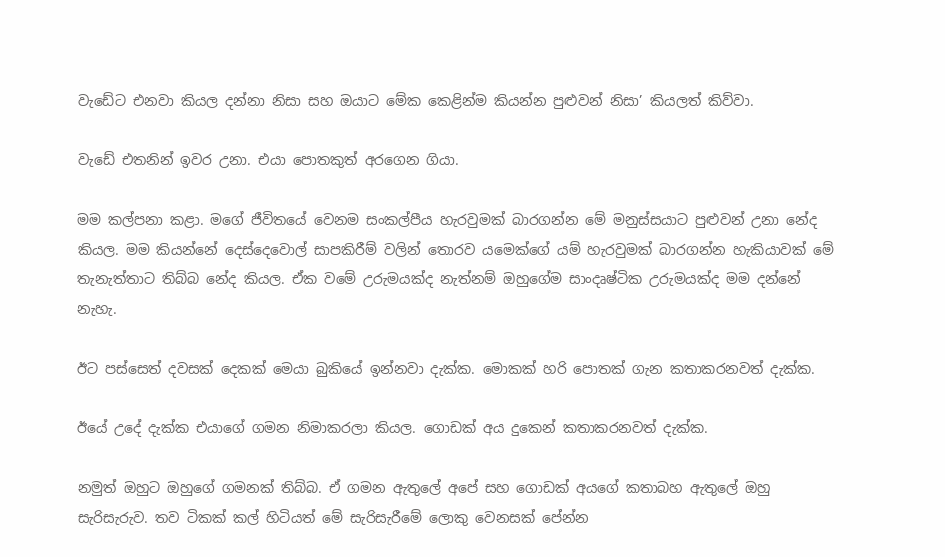වැඩේට එනවා කියල දන්නා නිසා සහ ඔයාට මේක කෙළින්ම කියන්න පුළුවන් නිසා’ කියලත් කිව්වා.

වැඩේ එතනින් ඉවර උනා. එයා පොතකුත් අරගෙන ගියා.

මම කල්පනා කළා. මගේ ජීවිතයේ වෙනම සංකල්පීය හැරවුමක් බාරගන්න මේ මනුස්සයාට පුළුවන් උනා නේද කියල. මම කියන්නේ දෙස්දෙවොල් සාපකිරීම් වලින් තොරව යමෙක්ගේ යම් හැරවුමක් බාරගන්න හැකියාවක් මේ තැනැත්තාට තිබ්බ නේද කියල. ඒක වමේ උරුමයක්ද නැත්නම් ඔහුගේම සාංදෘෂ්ටික උරුමයක්ද මම දන්නේ නැහැ.

ඊට පස්සෙත් දවසක් දෙකක් මෙයා බුකියේ ඉන්නවා දැක්ක. මොකක් හරි පොතක් ගැන කතාකරනවත් දැක්ක.

ඊයේ උදේ දැක්ක එයාගේ ගමන නිමාකරලා කියල. ගොඩක් අය දුකෙන් කතාකරනවත් දැක්ක.

නමුත් ඔහුට ඔහුගේ ගමනක් තිබ්බ. ඒ ගමන ඇතුලේ අපේ සහ ගොඩක් අයගේ කතාබහ ඇතුලේ ඔහු සැරිසැරුව. තව ටිකක් කල් හිටියත් මේ සැරිසැරීමේ ලොකු වෙනසක් පේන්න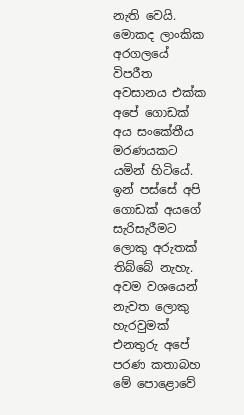නැති වෙයි. මොකද ලාංකික අරගලයේ විපරීත අවසානය එක්ක අපේ ගොඩක් අය සංකේතීය මරණයකට යමින් හිටියේ. ඉන් පස්සේ අපි ගොඩක් අයගේ සැරිසැරීමට ලොකු අරුතක් තිබ්බේ නැහැ. අවම වශයෙන් නැවත ලොකු හැරවුමක් එනතුරු අපේ පරණ කතාබහ මේ පොළොවේ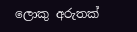ලොකු අරුතක්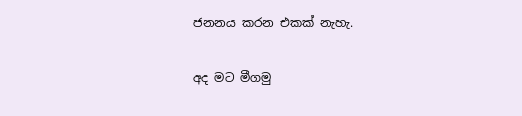ජනනය කරන එකක් නැහැ.

අද මට මීගමු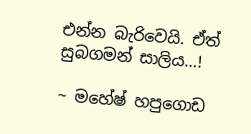එන්න බැරිවෙයි. ඒත් සුබගමන් සාලිය…!

~ මහේෂ් හපුගොඩ